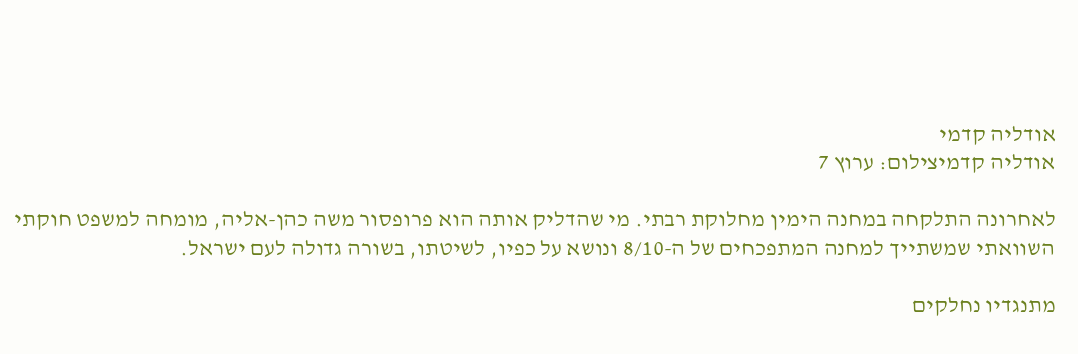אודליה קדמי
אודליה קדמיצילום: ערוץ 7

לאחרונה התלקחה במחנה הימין מחלוקת רבתי. מי שהדליק אותה הוא פרופסור משה כהן-אליה, מומחה למשפט חוקתי השוואתי שמשתייך למחנה המתפכחים של ה-8/10 ונושא על כפיו, לשיטתו, בשורה גדולה לעם ישראל.

מתנגדיו נחלקים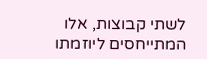לשתי קבוצות, אלו המתייחסים ליוזמתו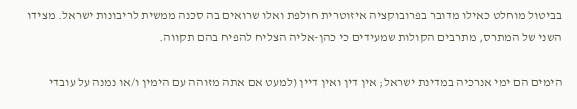בביטול מוחלט כאילו מדובר בפרובוקציה איזוטרית חולפת ואלו שרואים בה סכנה ממשית לריבונות ישראל. מצידו השני של המתרס, מתרבים הקולות שמעידים כי כהן-אליה הצליח להפיח בהם תקווה.

הימים הם ימי אנרכיה במדינת ישראל; אין דין ואין דיין (למעט אם אתה מזוהה עם הימין ו/או נמנה על עובדי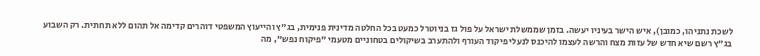לשכת נתניהו, כמובן), איש הישר בעיניו יעשה. בזמן שממשלת ישראל על פול גז בניוטרל כמעט בכל החלטה מדינית פנימית, בג"ץ והייעוץ המשפטי דוהרים קדימה אל תהום ללא תחתית. רק השבוע בג"ץ רשם שיא חדש של עזות מצח והרשה לעצמו להיכנס לנעלי פיקוד העורף ולהתערב בשיקולים בטחוניים מטעמי "פיקוח נפש", מה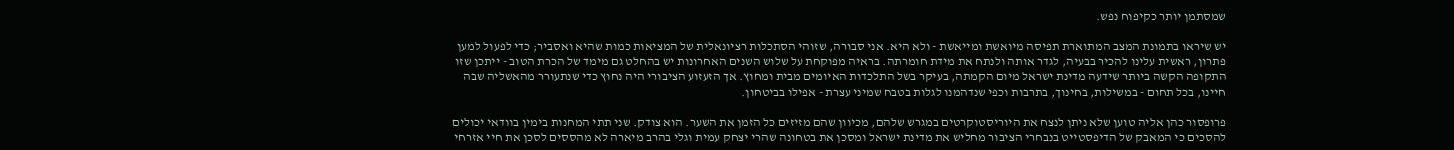שמסתמן יותר כקיפוח נפש.

יש שיראו בתמונת המצב המתוארת תפיסה מיואשת ומייאשת - ולא היא. אני סבורה, שזוהי הסתכלות רציונאלית של המציאות כמות שהיא ואסביר; כדי לפעול למען פתרון, ראשית עלינו להכיר בבעיה, לגדר אותה ולנתח את מידת חומרתה. בראיה מפוקחת על שלוש השנים האחרונות יש בהחלט גם מימד של הכרת הטוב - ייתכן שזו התקופה הקשה ביותר שידעה מדינת ישראל מיום הקמתה, בעיקר בשל התלכדות האיומים מבית ומחוץ. אך הזעזוע הציבורי היה נחוץ כדי שנתעורר מהאשליה שבה חיינו, בכל תחום - במשילות, בחינוך, בתרבות וכפי שנדהמנו לגלות בטבח שמיני עצרת - אפילו בביטחון.

פרופסור כהן אליה טוען שלא ניתן לנצח את היוריסטוקרטים במגרש שלהם, מכיוון שהם מזיזים כל הזמן את השער. הוא צודק. שני תתי המחנות בימין בוודאי יכולים להסכים כי המאבק של הדיפסטייט בנבחרי הציבור מחליש את מדינת ישראל ומסכן את בטחונה שהרי יצחק עמית וגלי בהרב מיארה לא מהססים לסכן את חיי אזרחי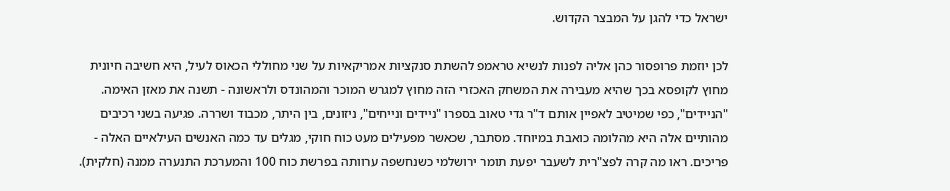ישראל כדי להגן על המבצר הקדוש.

לכן יוזמת פרופסור כהן אליה לפנות לנשיא טראמפ להשתת סנקציות אמריקאיות על שני מחוללי הכאוס לעיל, היא חשיבה חיונית מחוץ לקופסא בכך שהיא מעבירה את המשחק האכזרי הזה מחוץ למגרש המוכר והמהונדס ולראשונה - תשנה את מאזן האימה. "הניידים", כפי שמיטיב לאפיין אותם ד"ר גדי טאוב בספרו "ניידים ונייחים", ניזונים, בין היתר, מכבוד ושררה. פגיעה בשני רכיבים מהותיים אלה היא מהלומה כואבת במיוחד. מסתבר, שכאשר מפעילים מעט כוח חוקי, מגלים עד כמה האנשים העילאיים האלה - פריכים. ראו מה קרה לפצ"רית לשעבר יפעת תומר ירושלמי כשנחשפה ערוותה בפרשת כוח 100 והמערכת התנערה ממנה (חלקית).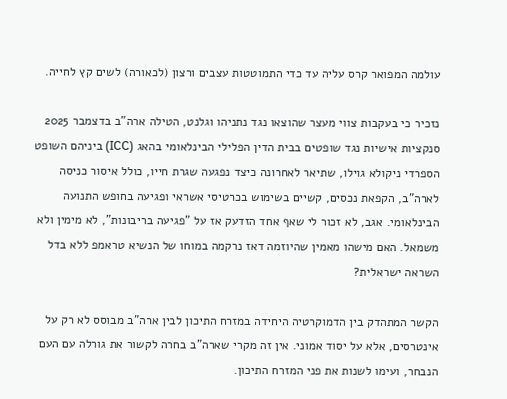עולמה המפואר קרס עליה עד כדי התמוטטות עצבים ורצון (לכאורה) לשים קץ לחייה.

נזכיר כי בעקבות צווי מעצר שהוצאו נגד נתניהו וגלנט, הטילה ארה"ב בדצמבר 2025 סנקציות אישיות נגד שופטים בבית הדין הפלילי הבינלאומי בהאג (ICC) ביניהם השופט הספרדי ניקולא גוילו, שתיאר לאחרונה כיצד נפגעה שגרת חייו, כולל איסור כניסה לארה"ב, הקפאת נכסים, קשיים בשימוש בכרטיסי אשראי ופגיעה בחופש התנועה הבינלאומי. אגב, לא זכור לי שאף אחד הזדעק אז על "פגיעה בריבונות", לא מימין ולא משמאל. האם מישהו מאמין שהיוזמה דאז נרקמה במוחו של הנשיא טראמפ ללא בדל השראה ישראלית?

הקשר המתהדק בין הדמוקרטיה היחידה במזרח התיכון לבין ארה"ב מבוסס לא רק על אינטרסים, אלא על יסוד אמוני. אין זה מקרי שארה"ב בחרה לקשור את גורלה עם העם הנבחר, ועימו לשנות את פני המזרח התיכון.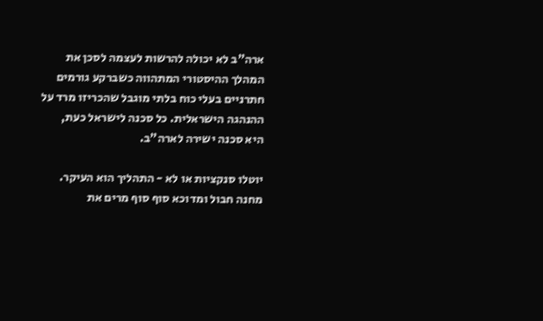ארה"ב לא יכולה להרשות לעצמה לסכן את המהלך ההיסטורי המתהווה כשברקע גורמים חתרניים בעלי כוח בלתי מוגבל שהכריזו מרד על ההנהגה הישראלית. כל סכנה לישראל כעת, היא סכנה ישירה לארה"ב.

יוטלו סנקציות או לא - התהליך הוא העיקר. מחנה חבול ומדוכא סוף סוף מרים את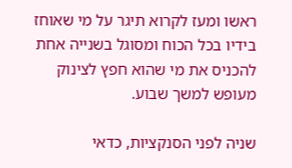ראשו ומעז לקרוא תיגר על מי שאוחז בידיו בכל הכוח ומסוגל בשנייה אחת להכניס את מי שהוא חפץ לצינוק מעופש למשך שבוע.

שניה לפני הסנקציות, כדאי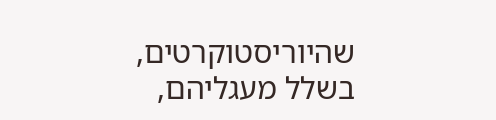שהיוריסטוקרטים, בשלל מעגליהם,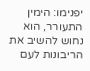יפנימו: הימין התעורר, הוא נחוש להשיב את הריבונות לעם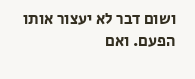ושום דבר לא יעצור אותו הפעם. ואם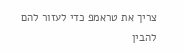צריך את טראמפ כדי לעזור להם להבין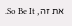את זה, So Be It.